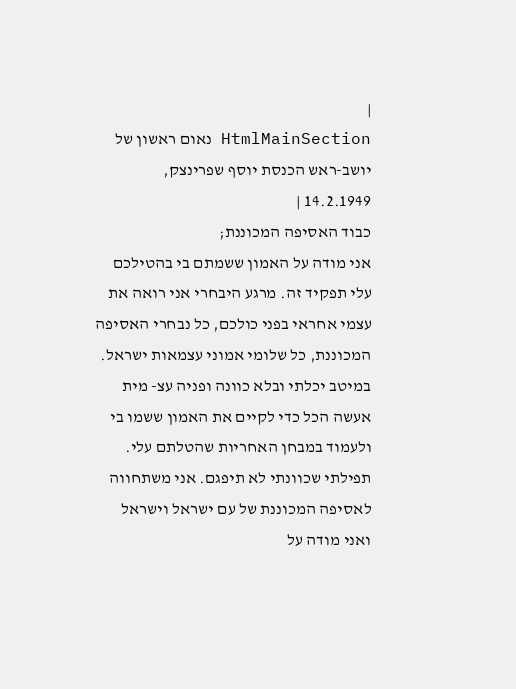|
HtmlMainSection נאום ראשון של יושב-ראש הכנסת יוסף שפרינצק, 14.2.1949 |
כבוד האסיפה המכוננת;
אני מודה על האמון ששמתם בי בהטילכם עלי תפקיד זה. מרגע היבחרי אני רואה את עצמי אחראי בפני כולכם, כל נבחרי האסיפה המכוננת, כל שלומי אמוני עצמאות ישראל. במיטב יכלתי ובלא כוונה ופניה עצ- מית אעשה הכל כדי לקיים את האמון ששמו בי ולעמוד במבחן האחריות שהטלתם עלי. תפילתי שכוונתי לא תיפגם. אני משתחווה לאסיפה המכוננת של עם ישראל וישראל ואני מודה על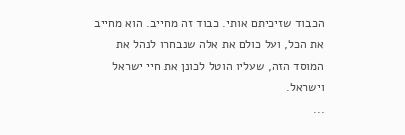הכבוד שזיכיתם אותי. כבוד זה מחייב. הוא מחייב את הכל, ועל כולם את אלה שנבחרו לנהל את המוסד הזה, שעליו הוטל לכונן את חיי ישראל וישראל.
...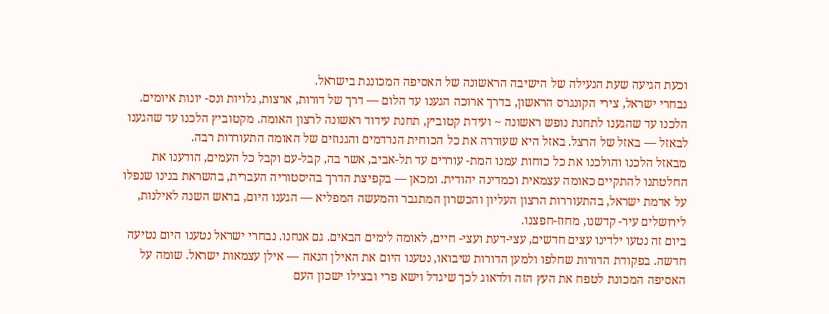וכעת הגיעה שעת הנעילה של הישיבה הראשונה של האסיפה המכוננת בישראל.
נבחרי ישראל, צירי הקונגרס הראשון, בדרך ארוכה הגענו עד הלום — דרך של דורות, ארצות, גלויות ונס- יונות איומים. הלכנו עד שהגענו לתחנת נופש ראשונה ~ ועידת קטוביץ, תחנת עידוד ראשונה לרצון האומה. מקטוביץ הלכנו עד שהגענו לבאזל — באזל של הרצל. באזל היא שעוררה את כל הכוחית הנרדמים והגנוזים של האומה התעוררות רבה.
מבאזל הלכנו והולכנו את כל כוחות עמנו המת- עוררים עד תל-אביב, אשר בה, קבל-עם וקבל כל העמים, הודענו את החלטתנו להתקיים כאומה עצמאית וכמדינה יהודית. ומכאן — בקפיצת הדרך בהיסטוריה העברית, בהשראת בנינו שנפלו על אדמת ישראל, בהתעוררות הרצון העליון והכשרון המתגבר והמעשה המפליא — הגענו היום, בראש השנה לאילנות, לירושלים עיר- קדשנו, מחוז-חפצנו.
ביום זה נטעו ילדינו עצים חדשים, עצי-דעת ועצי- חיים, לאומה לימים הבאים. גם אנחנו. נבחרי ישראל נטענו היום נטיעה חדשה. בפקודת הדורות שחלפו ולמען הדורות שיבואו, נטענו היום את האילן הנאה — אילן עצמאות ישראל. שומה על האסיפה המכונת לטפח את העץ הזה ולדאוג לכך שיגדל וישא פרי ובצילו ישכון העם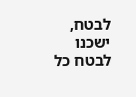לבטח, ישכנו לבטח כל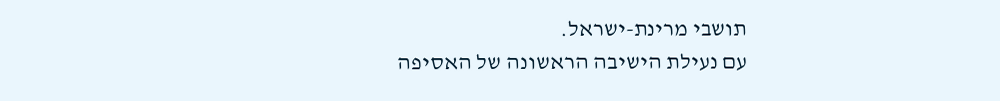תושבי מרינת-ישראל.
עם נעילת הישיבה הראשונה של האסיפה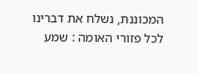המכוננת, נשלח את דברינו לכל פזורי האומה : שמע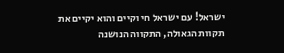ישראל! עם ישראל חי וקיים והוא יקיים את תקוות הגאולה, התקווה הנושנה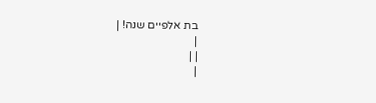בת אלפיים שנה! |
|
| |
|